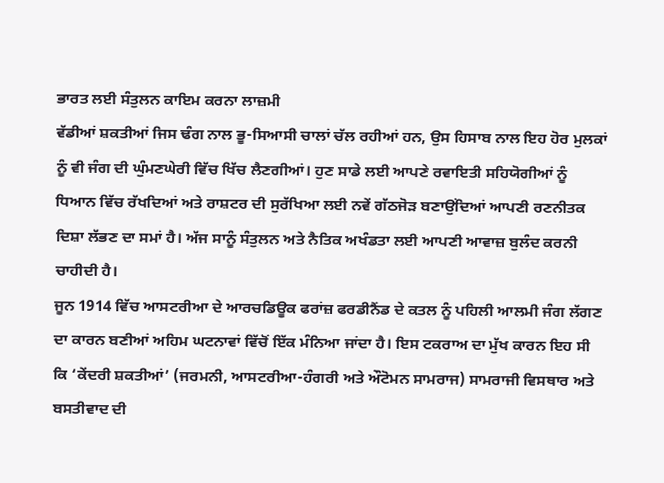ਭਾਰਤ ਲਈ ਸੰਤੁਲਨ ਕਾਇਮ ਕਰਨਾ ਲਾਜ਼ਮੀ
ਵੱਡੀਆਂ ਸ਼ਕਤੀਆਂ ਜਿਸ ਢੰਗ ਨਾਲ ਭੂ-ਸਿਆਸੀ ਚਾਲਾਂ ਚੱਲ ਰਹੀਆਂ ਹਨ, ਉਸ ਹਿਸਾਬ ਨਾਲ ਇਹ ਹੋਰ ਮੁਲਕਾਂ ਨੂੰ ਵੀ ਜੰਗ ਦੀ ਘੁੰਮਣਘੇਰੀ ਵਿੱਚ ਖਿੱਚ ਲੈਣਗੀਆਂ। ਹੁਣ ਸਾਡੇ ਲਈ ਆਪਣੇ ਰਵਾਇਤੀ ਸਹਿਯੋਗੀਆਂ ਨੂੰ ਧਿਆਨ ਵਿੱਚ ਰੱਖਦਿਆਂ ਅਤੇ ਰਾਸ਼ਟਰ ਦੀ ਸੁਰੱਖਿਆ ਲਈ ਨਵੇਂ ਗੱਠਜੋੜ ਬਣਾਉਂਦਿਆਂ ਆਪਣੀ ਰਣਨੀਤਕ ਦਿਸ਼ਾ ਲੱਭਣ ਦਾ ਸਮਾਂ ਹੈ। ਅੱਜ ਸਾਨੂੰ ਸੰਤੁਲਨ ਅਤੇ ਨੈਤਿਕ ਅਖੰਡਤਾ ਲਈ ਆਪਣੀ ਆਵਾਜ਼ ਬੁਲੰਦ ਕਰਨੀ ਚਾਹੀਦੀ ਹੈ।
ਜੂਨ 1914 ਵਿੱਚ ਆਸਟਰੀਆ ਦੇ ਆਰਚਡਿਊਕ ਫਰਾਂਜ਼ ਫਰਡੀਨੈਂਡ ਦੇ ਕਤਲ ਨੂੰ ਪਹਿਲੀ ਆਲਮੀ ਜੰਗ ਲੱਗਣ ਦਾ ਕਾਰਨ ਬਣੀਆਂ ਅਹਿਮ ਘਟਨਾਵਾਂ ਵਿੱਚੋਂ ਇੱਕ ਮੰਨਿਆ ਜਾਂਦਾ ਹੈ। ਇਸ ਟਕਰਾਅ ਦਾ ਮੁੱਖ ਕਾਰਨ ਇਹ ਸੀ ਕਿ ‘ਕੇਂਦਰੀ ਸ਼ਕਤੀਆਂ’ (ਜਰਮਨੀ, ਆਸਟਰੀਆ-ਹੰਗਰੀ ਅਤੇ ਔਟੋਮਨ ਸਾਮਰਾਜ) ਸਾਮਰਾਜੀ ਵਿਸਥਾਰ ਅਤੇ ਬਸਤੀਵਾਦ ਦੀ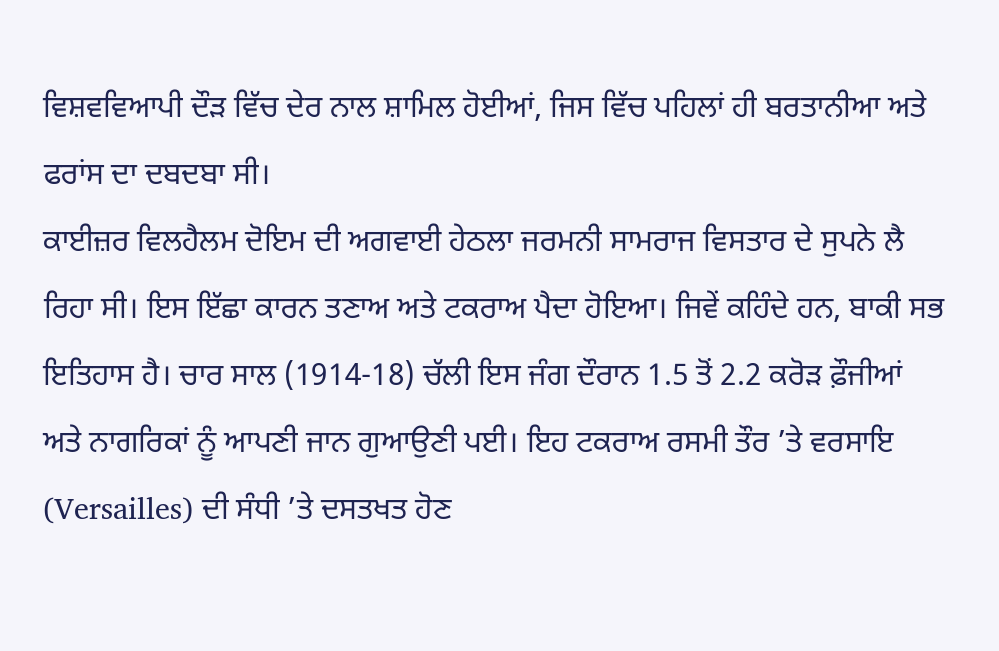ਵਿਸ਼ਵਵਿਆਪੀ ਦੌੜ ਵਿੱਚ ਦੇਰ ਨਾਲ ਸ਼ਾਮਿਲ ਹੋਈਆਂ, ਜਿਸ ਵਿੱਚ ਪਹਿਲਾਂ ਹੀ ਬਰਤਾਨੀਆ ਅਤੇ ਫਰਾਂਸ ਦਾ ਦਬਦਬਾ ਸੀ।
ਕਾਈਜ਼ਰ ਵਿਲਹੈਲਮ ਦੋਇਮ ਦੀ ਅਗਵਾਈ ਹੇਠਲਾ ਜਰਮਨੀ ਸਾਮਰਾਜ ਵਿਸਤਾਰ ਦੇ ਸੁਪਨੇ ਲੈ ਰਿਹਾ ਸੀ। ਇਸ ਇੱਛਾ ਕਾਰਨ ਤਣਾਅ ਅਤੇ ਟਕਰਾਅ ਪੈਦਾ ਹੋਇਆ। ਜਿਵੇਂ ਕਹਿੰਦੇ ਹਨ, ਬਾਕੀ ਸਭ ਇਤਿਹਾਸ ਹੈ। ਚਾਰ ਸਾਲ (1914-18) ਚੱਲੀ ਇਸ ਜੰਗ ਦੌਰਾਨ 1.5 ਤੋਂ 2.2 ਕਰੋੜ ਫ਼ੌਜੀਆਂ ਅਤੇ ਨਾਗਰਿਕਾਂ ਨੂੰ ਆਪਣੀ ਜਾਨ ਗੁਆਉਣੀ ਪਈ। ਇਹ ਟਕਰਾਅ ਰਸਮੀ ਤੌਰ ’ਤੇ ਵਰਸਾਇ (Versailles) ਦੀ ਸੰਧੀ ’ਤੇ ਦਸਤਖਤ ਹੋਣ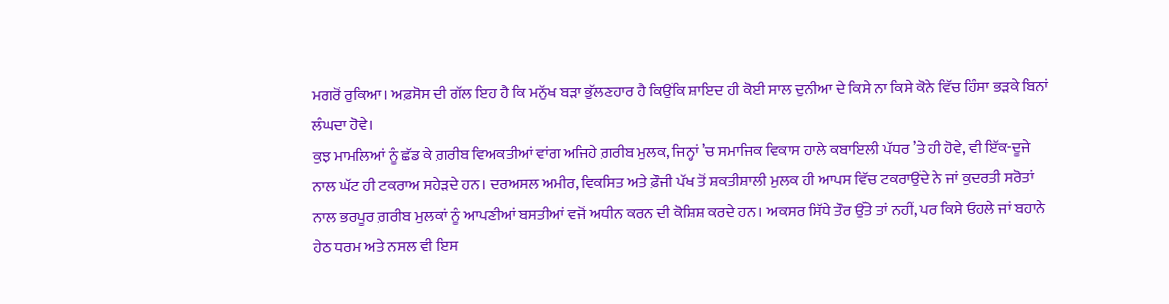ਮਗਰੋਂ ਰੁਕਿਆ। ਅਫ਼ਸੋਸ ਦੀ ਗੱਲ ਇਹ ਹੈ ਕਿ ਮਨੁੱਖ ਬੜਾ ਭੁੱਲਣਹਾਰ ਹੈ ਕਿਉਂਕਿ ਸ਼ਾਇਦ ਹੀ ਕੋਈ ਸਾਲ ਦੁਨੀਆ ਦੇ ਕਿਸੇ ਨਾ ਕਿਸੇ ਕੋਨੇ ਵਿੱਚ ਹਿੰਸਾ ਭੜਕੇ ਬਿਨਾਂ ਲੰਘਦਾ ਹੋਵੇ।
ਕੁਝ ਮਾਮਲਿਆਂ ਨੂੰ ਛੱਡ ਕੇ ਗ਼ਰੀਬ ਵਿਅਕਤੀਆਂ ਵਾਂਗ ਅਜਿਹੇ ਗ਼ਰੀਬ ਮੁਲਕ, ਜਿਨ੍ਹਾਂ ’ਚ ਸਮਾਜਿਕ ਵਿਕਾਸ ਹਾਲੇ ਕਬਾਇਲੀ ਪੱਧਰ ’ਤੇ ਹੀ ਹੋਵੇ, ਵੀ ਇੱਕ-ਦੂਜੇ ਨਾਲ ਘੱਟ ਹੀ ਟਕਰਾਅ ਸਹੇੜਦੇ ਹਨ। ਦਰਅਸਲ ਅਮੀਰ, ਵਿਕਸਿਤ ਅਤੇ ਫ਼ੌਜੀ ਪੱਖ ਤੋਂ ਸ਼ਕਤੀਸ਼ਾਲੀ ਮੁਲਕ ਹੀ ਆਪਸ ਵਿੱਚ ਟਕਰਾਉਂਦੇ ਨੇ ਜਾਂ ਕੁਦਰਤੀ ਸਰੋਤਾਂ ਨਾਲ ਭਰਪੂਰ ਗ਼ਰੀਬ ਮੁਲਕਾਂ ਨੂੰ ਆਪਣੀਆਂ ਬਸਤੀਆਂ ਵਜੋਂ ਅਧੀਨ ਕਰਨ ਦੀ ਕੋਸ਼ਿਸ਼ ਕਰਦੇ ਹਨ। ਅਕਸਰ ਸਿੱਧੇ ਤੌਰ ਉੱਤੇ ਤਾਂ ਨਹੀਂ, ਪਰ ਕਿਸੇ ਓਹਲੇ ਜਾਂ ਬਹਾਨੇ ਹੇਠ ਧਰਮ ਅਤੇ ਨਸਲ ਵੀ ਇਸ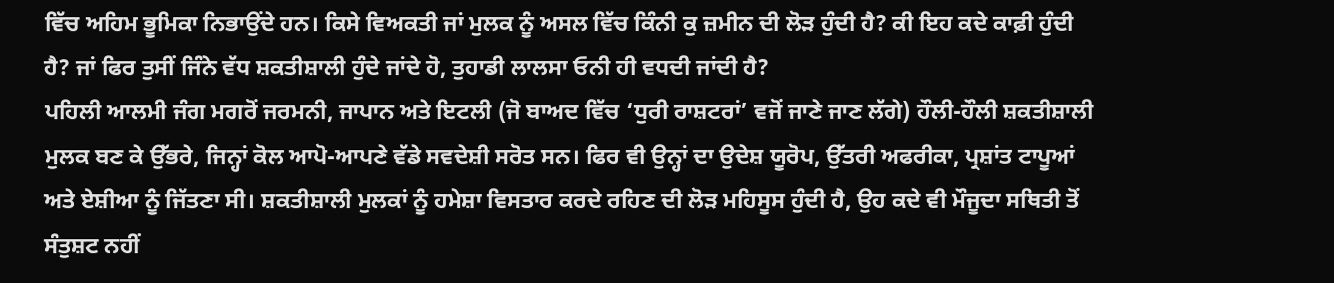ਵਿੱਚ ਅਹਿਮ ਭੂਮਿਕਾ ਨਿਭਾਉਂਦੇ ਹਨ। ਕਿਸੇ ਵਿਅਕਤੀ ਜਾਂ ਮੁਲਕ ਨੂੰ ਅਸਲ ਵਿੱਚ ਕਿੰਨੀ ਕੁ ਜ਼ਮੀਨ ਦੀ ਲੋੜ ਹੁੰਦੀ ਹੈ? ਕੀ ਇਹ ਕਦੇ ਕਾਫ਼ੀ ਹੁੰਦੀ ਹੈ? ਜਾਂ ਫਿਰ ਤੁਸੀਂ ਜਿੰਨੇ ਵੱਧ ਸ਼ਕਤੀਸ਼ਾਲੀ ਹੁੰਦੇ ਜਾਂਦੇ ਹੋ, ਤੁਹਾਡੀ ਲਾਲਸਾ ਓਨੀ ਹੀ ਵਧਦੀ ਜਾਂਦੀ ਹੈ?
ਪਹਿਲੀ ਆਲਮੀ ਜੰਗ ਮਗਰੋਂ ਜਰਮਨੀ, ਜਾਪਾਨ ਅਤੇ ਇਟਲੀ (ਜੋ ਬਾਅਦ ਵਿੱਚ ‘ਧੁਰੀ ਰਾਸ਼ਟਰਾਂ’ ਵਜੋਂ ਜਾਣੇ ਜਾਣ ਲੱਗੇ) ਹੌਲੀ-ਹੌਲੀ ਸ਼ਕਤੀਸ਼ਾਲੀ ਮੁਲਕ ਬਣ ਕੇ ਉੱਭਰੇ, ਜਿਨ੍ਹਾਂ ਕੋਲ ਆਪੋ-ਆਪਣੇ ਵੱਡੇ ਸਵਦੇਸ਼ੀ ਸਰੋਤ ਸਨ। ਫਿਰ ਵੀ ਉਨ੍ਹਾਂ ਦਾ ਉਦੇਸ਼ ਯੂਰੋਪ, ਉੱਤਰੀ ਅਫਰੀਕਾ, ਪ੍ਰਸ਼ਾਂਤ ਟਾਪੂਆਂ ਅਤੇ ਏਸ਼ੀਆ ਨੂੰ ਜਿੱਤਣਾ ਸੀ। ਸ਼ਕਤੀਸ਼ਾਲੀ ਮੁਲਕਾਂ ਨੂੰ ਹਮੇਸ਼ਾ ਵਿਸਤਾਰ ਕਰਦੇ ਰਹਿਣ ਦੀ ਲੋੜ ਮਹਿਸੂਸ ਹੁੰਦੀ ਹੈ, ਉਹ ਕਦੇ ਵੀ ਮੌਜੂਦਾ ਸਥਿਤੀ ਤੋਂ ਸੰਤੁਸ਼ਟ ਨਹੀਂ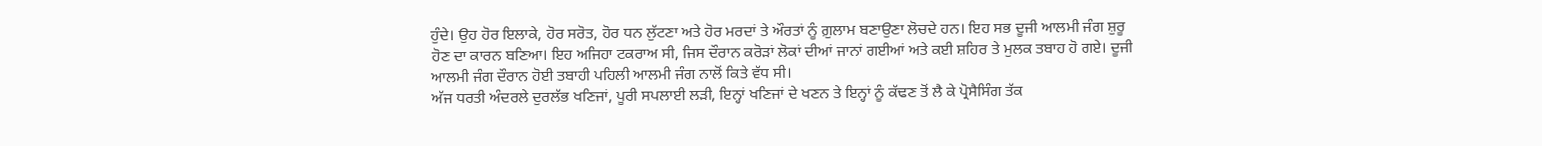ਹੁੰਦੇ। ਉਹ ਹੋਰ ਇਲਾਕੇ, ਹੋਰ ਸਰੋਤ, ਹੋਰ ਧਨ ਲੁੱਟਣਾ ਅਤੇ ਹੋਰ ਮਰਦਾਂ ਤੇ ਔਰਤਾਂ ਨੂੰ ਗ਼ੁਲਾਮ ਬਣਾਉਣਾ ਲੋਚਦੇ ਹਨ। ਇਹ ਸਭ ਦੂਜੀ ਆਲਮੀ ਜੰਗ ਸ਼ੁਰੂ ਹੋਣ ਦਾ ਕਾਰਨ ਬਣਿਆ। ਇਹ ਅਜਿਹਾ ਟਕਰਾਅ ਸੀ, ਜਿਸ ਦੌਰਾਨ ਕਰੋੜਾਂ ਲੋਕਾਂ ਦੀਆਂ ਜਾਨਾਂ ਗਈਆਂ ਅਤੇ ਕਈ ਸ਼ਹਿਰ ਤੇ ਮੁਲਕ ਤਬਾਹ ਹੋ ਗਏ। ਦੂਜੀ ਆਲਮੀ ਜੰਗ ਦੌਰਾਨ ਹੋਈ ਤਬਾਹੀ ਪਹਿਲੀ ਆਲਮੀ ਜੰਗ ਨਾਲੋਂ ਕਿਤੇ ਵੱਧ ਸੀ।
ਅੱਜ ਧਰਤੀ ਅੰਦਰਲੇ ਦੁਰਲੱਭ ਖਣਿਜਾਂ, ਪੂਰੀ ਸਪਲਾਈ ਲੜੀ, ਇਨ੍ਹਾਂ ਖਣਿਜਾਂ ਦੇ ਖਣਨ ਤੇ ਇਨ੍ਹਾਂ ਨੂੰ ਕੱਢਣ ਤੋਂ ਲੈ ਕੇ ਪ੍ਰੋਸੈਸਿੰਗ ਤੱਕ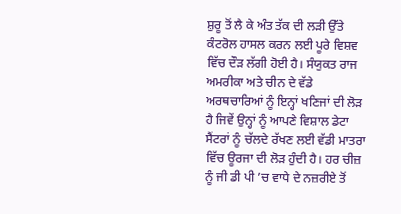ਸ਼ੁਰੂ ਤੋਂ ਲੈ ਕੇ ਅੰਤ ਤੱਕ ਦੀ ਲੜੀ ਉੱਤੇ ਕੰਟਰੋਲ ਹਾਸਲ ਕਰਨ ਲਈ ਪੂਰੇ ਵਿਸ਼ਵ ਵਿੱਚ ਦੌੜ ਲੱਗੀ ਹੋਈ ਹੈ। ਸੰਯੁਕਤ ਰਾਜ ਅਮਰੀਕਾ ਅਤੇ ਚੀਨ ਦੇ ਵੱਡੇ ਅਰਥਚਾਰਿਆਂ ਨੂੰ ਇਨ੍ਹਾਂ ਖਣਿਜਾਂ ਦੀ ਲੋੜ ਹੈ ਜਿਵੇਂ ਉਨ੍ਹਾਂ ਨੂੰ ਆਪਣੇ ਵਿਸ਼ਾਲ ਡੇਟਾ ਸੈਂਟਰਾਂ ਨੂੰ ਚੱਲਦੇ ਰੱਖਣ ਲਈ ਵੱਡੀ ਮਾਤਰਾ ਵਿੱਚ ਊਰਜਾ ਦੀ ਲੋੜ ਹੁੰਦੀ ਹੈ। ਹਰ ਚੀਜ਼ ਨੂੰ ਜੀ ਡੀ ਪੀ ’ਚ ਵਾਧੇ ਦੇ ਨਜ਼ਰੀਏ ਤੋਂ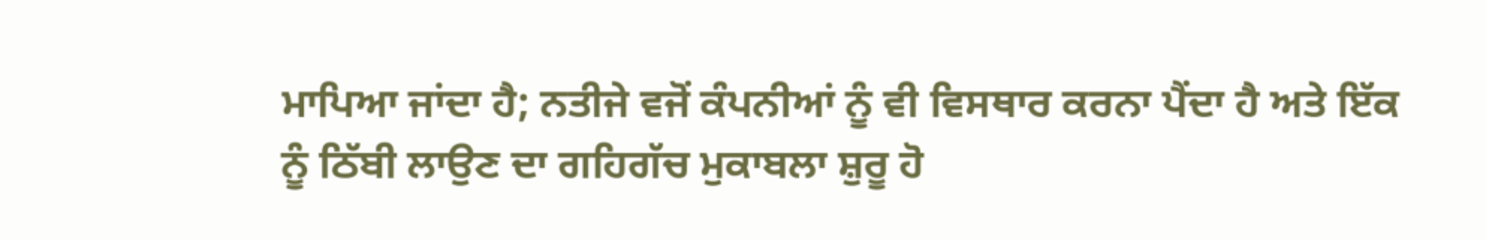ਮਾਪਿਆ ਜਾਂਦਾ ਹੈ; ਨਤੀਜੇ ਵਜੋਂ ਕੰਪਨੀਆਂ ਨੂੰ ਵੀ ਵਿਸਥਾਰ ਕਰਨਾ ਪੈਂਦਾ ਹੈ ਅਤੇ ਇੱਕ ਨੂੰ ਠਿੱਬੀ ਲਾਉਣ ਦਾ ਗਹਿਗੱਚ ਮੁਕਾਬਲਾ ਸ਼ੁਰੂ ਹੋ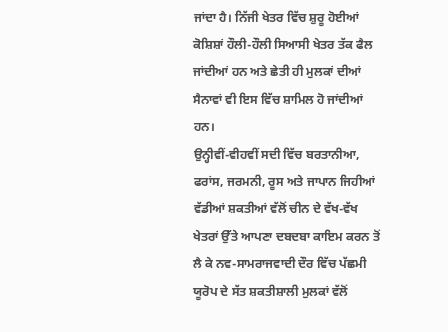ਜਾਂਦਾ ਹੈ। ਨਿੱਜੀ ਖੇਤਰ ਵਿੱਚ ਸ਼ੁਰੂ ਹੋਈਆਂ ਕੋਸ਼ਿਸ਼ਾਂ ਹੌਲੀ-ਹੌਲੀ ਸਿਆਸੀ ਖੇਤਰ ਤੱਕ ਫੈਲ ਜਾਂਦੀਆਂ ਹਨ ਅਤੇ ਛੇਤੀ ਹੀ ਮੁਲਕਾਂ ਦੀਆਂ ਸੈਨਾਵਾਂ ਵੀ ਇਸ ਵਿੱਚ ਸ਼ਾਮਿਲ ਹੋ ਜਾਂਦੀਆਂ ਹਨ।
ਉਨ੍ਹੀਵੀਂ-ਵੀਹਵੀਂ ਸਦੀ ਵਿੱਚ ਬਰਤਾਨੀਆ, ਫਰਾਂਸ, ਜਰਮਨੀ, ਰੂਸ ਅਤੇ ਜਾਪਾਨ ਜਿਹੀਆਂ ਵੱਡੀਆਂ ਸ਼ਕਤੀਆਂ ਵੱਲੋਂ ਚੀਨ ਦੇ ਵੱਖ-ਵੱਖ ਖੇਤਰਾਂ ਉੱਤੇ ਆਪਣਾ ਦਬਦਬਾ ਕਾਇਮ ਕਰਨ ਤੋਂ ਲੈ ਕੇ ਨਵ-ਸਾਮਰਾਜਵਾਦੀ ਦੌਰ ਵਿੱਚ ਪੱਛਮੀ ਯੂਰੋਪ ਦੇ ਸੱਤ ਸ਼ਕਤੀਸ਼ਾਲੀ ਮੁਲਕਾਂ ਵੱਲੋਂ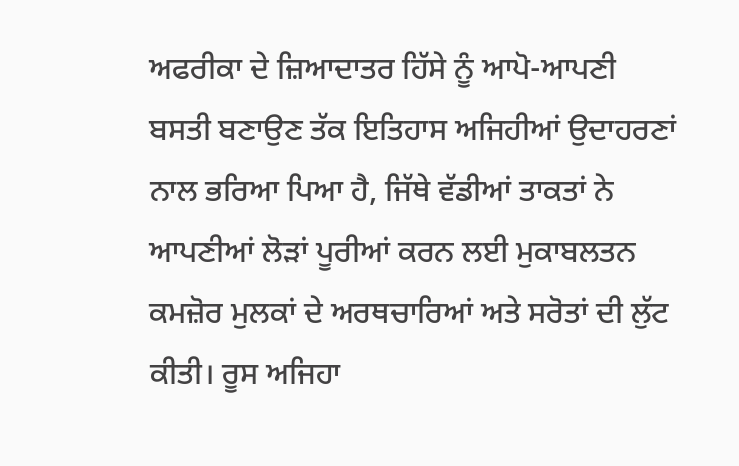ਅਫਰੀਕਾ ਦੇ ਜ਼ਿਆਦਾਤਰ ਹਿੱਸੇ ਨੂੰ ਆਪੋ-ਆਪਣੀ ਬਸਤੀ ਬਣਾਉਣ ਤੱਕ ਇਤਿਹਾਸ ਅਜਿਹੀਆਂ ਉਦਾਹਰਣਾਂ ਨਾਲ ਭਰਿਆ ਪਿਆ ਹੈ, ਜਿੱਥੇ ਵੱਡੀਆਂ ਤਾਕਤਾਂ ਨੇ ਆਪਣੀਆਂ ਲੋੜਾਂ ਪੂਰੀਆਂ ਕਰਨ ਲਈ ਮੁਕਾਬਲਤਨ ਕਮਜ਼ੋਰ ਮੁਲਕਾਂ ਦੇ ਅਰਥਚਾਰਿਆਂ ਅਤੇ ਸਰੋਤਾਂ ਦੀ ਲੁੱਟ ਕੀਤੀ। ਰੂਸ ਅਜਿਹਾ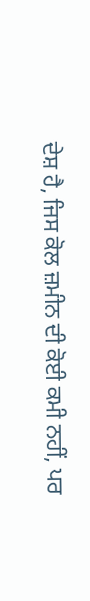ਦੇਸ਼ ਹੈ, ਜਿਸ ਕੋਲ ਜ਼ਮੀਨ ਦੀ ਕੋਈ ਕਮੀ ਨਹੀਂ, ਪਰ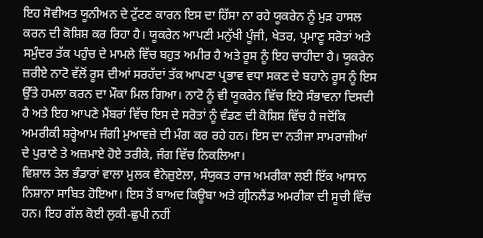ਇਹ ਸੋਵੀਅਤ ਯੂਨੀਅਨ ਦੇ ਟੁੱਟਣ ਕਾਰਨ ਇਸ ਦਾ ਹਿੱਸਾ ਨਾ ਰਹੇ ਯੂਕਰੇਨ ਨੂੰ ਮੁੜ ਹਾਸਲ ਕਰਨ ਦੀ ਕੋਸ਼ਿਸ਼ ਕਰ ਰਿਹਾ ਹੈ। ਯੂਕਰੇਨ ਆਪਣੀ ਮਨੁੱਖੀ ਪੂੰਜੀ, ਖੇਤਰ, ਪ੍ਰਮਾਣੂ ਸਰੋਤਾਂ ਅਤੇ ਸਮੁੰਦਰ ਤੱਕ ਪਹੁੰਚ ਦੇ ਮਾਮਲੇ ਵਿੱਚ ਬਹੁਤ ਅਮੀਰ ਹੈ ਅਤੇ ਰੂਸ ਨੂੰ ਇਹ ਚਾਹੀਦਾ ਹੈ। ਯੂਕਰੇਨ ਜ਼ਰੀਏ ਨਾਟੋ ਵੱਲੋਂ ਰੂਸ ਦੀਆਂ ਸਰਹੱਦਾਂ ਤੱਕ ਆਪਣਾ ਪ੍ਰਭਾਵ ਵਧਾ ਸਕਣ ਦੇ ਬਹਾਨੇ ਰੂਸ ਨੂੰ ਇਸ ਉੱਤੇ ਹਮਲਾ ਕਰਨ ਦਾ ਮੌਕਾ ਮਿਲ ਗਿਆ। ਨਾਟੋ ਨੂੰ ਵੀ ਯੂਕਰੇਨ ਵਿੱਚ ਇਹੋ ਸੰਭਾਵਨਾ ਦਿਸਦੀ ਹੈ ਅਤੇ ਇਹ ਆਪਣੇ ਮੈਂਬਰਾਂ ਵਿੱਚ ਇਸ ਦੇ ਸਰੋਤਾਂ ਨੂੰ ਵੰਡਣ ਦੀ ਕੋਸ਼ਿਸ਼ ਵਿੱਚ ਹੈ ਜਦੋਂਕਿ ਅਮਰੀਕੀ ਸ਼ਰ੍ਹੇਆਮ ਜੰਗੀ ਮੁਆਵਜ਼ੇ ਦੀ ਮੰਗ ਕਰ ਰਹੇ ਹਨ। ਇਸ ਦਾ ਨਤੀਜਾ ਸਾਮਰਾਜੀਆਂ ਦੇ ਪੁਰਾਣੇ ਤੇ ਅਜ਼ਮਾਏ ਹੋਏ ਤਰੀਕੇ, ਜੰਗ ਵਿੱਚ ਨਿਕਲਿਆ।
ਵਿਸ਼ਾਲ ਤੇਲ ਭੰਡਾਰਾਂ ਵਾਲਾ ਮੁਲਕ ਵੈਨੇਜ਼ੁਏਲਾ, ਸੰਯੁਕਤ ਰਾਜ ਅਮਰੀਕਾ ਲਈ ਇੱਕ ਆਸਾਨ ਨਿਸ਼ਾਨਾ ਸਾਬਿਤ ਹੋਇਆ। ਇਸ ਤੋਂ ਬਾਅਦ ਕਿਊਬਾ ਅਤੇ ਗ੍ਰੀਨਲੈਂਡ ਅਮਰੀਕਾ ਦੀ ਸੂਚੀ ਵਿੱਚ ਹਨ। ਇਹ ਗੱਲ ਕੋਈ ਲੁਕੀ-ਛੁਪੀ ਨਹੀਂ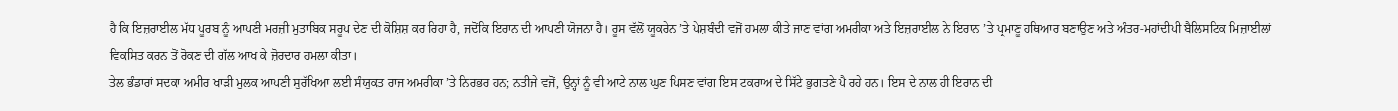ਹੈ ਕਿ ਇਜ਼ਰਾਈਲ ਮੱਧ ਪੂਰਬ ਨੂੰ ਆਪਣੀ ਮਰਜ਼ੀ ਮੁਤਾਬਿਕ ਸਰੂਪ ਦੇਣ ਦੀ ਕੋਸ਼ਿਸ਼ ਕਰ ਰਿਹਾ ਹੈ, ਜਦੋਂਕਿ ਇਰਾਨ ਦੀ ਆਪਣੀ ਯੋਜਨਾ ਹੈ। ਰੂਸ ਵੱਲੋਂ ਯੂਕਰੇਨ ’ਤੇ ਪੇਸ਼ਬੰਦੀ ਵਜੋਂ ਹਮਲਾ ਕੀਤੇ ਜਾਣ ਵਾਂਗ ਅਮਰੀਕਾ ਅਤੇ ਇਜ਼ਰਾਈਲ ਨੇ ਇਰਾਨ ’ਤੇ ਪ੍ਰਮਾਣੂ ਹਥਿਆਰ ਬਣਾਉਣ ਅਤੇ ਅੰਤਰ-ਮਹਾਂਦੀਪੀ ਬੈਲਿਸਟਿਕ ਮਿਜ਼ਾਈਲਾਂ ਵਿਕਸਿਤ ਕਰਨ ਤੋਂ ਰੋਕਣ ਦੀ ਗੱਲ ਆਖ ਕੇ ਜ਼ੋਰਦਾਰ ਹਮਲਾ ਕੀਤਾ।
ਤੇਲ ਭੰਡਾਰਾਂ ਸਦਕਾ ਅਮੀਰ ਖਾੜੀ ਮੁਲਕ ਆਪਣੀ ਸੁਰੱਖਿਆ ਲਈ ਸੰਯੁਕਤ ਰਾਜ ਅਮਰੀਕਾ ’ਤੇ ਨਿਰਭਰ ਹਨ; ਨਤੀਜੇ ਵਜੋਂ, ਉਨ੍ਹਾਂ ਨੂੰ ਵੀ ਆਟੇ ਨਾਲ ਘੁਣ ਪਿਸਣ ਵਾਂਗ ਇਸ ਟਕਰਾਅ ਦੇ ਸਿੱਟੇ ਭੁਗਤਣੇ ਪੈ ਰਹੇ ਹਨ। ਇਸ ਦੇ ਨਾਲ ਹੀ ਇਰਾਨ ਦੀ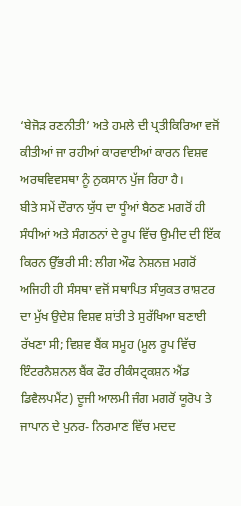‘ਬੇਜੋੜ ਰਣਨੀਤੀ’ ਅਤੇ ਹਮਲੇ ਦੀ ਪ੍ਰਤੀਕਿਰਿਆ ਵਜੋਂ ਕੀਤੀਆਂ ਜਾ ਰਹੀਆਂ ਕਾਰਵਾਈਆਂ ਕਾਰਨ ਵਿਸ਼ਵ ਅਰਥਵਿਵਸਥਾ ਨੂੰ ਨੁਕਸਾਨ ਪੁੱਜ ਰਿਹਾ ਹੈ।
ਬੀਤੇ ਸਮੇਂ ਦੌਰਾਨ ਯੁੱਧ ਦਾ ਧੂੰਆਂ ਬੈਠਣ ਮਗਰੋਂ ਹੀ ਸੰਧੀਆਂ ਅਤੇ ਸੰਗਠਨਾਂ ਦੇ ਰੂਪ ਵਿੱਚ ਉਮੀਦ ਦੀ ਇੱਕ ਕਿਰਨ ਉੱਭਰੀ ਸੀ: ਲੀਗ ਔਫ ਨੇਸ਼ਨਜ਼ ਮਗਰੋਂ ਅਜਿਹੀ ਹੀ ਸੰਸਥਾ ਵਜੋਂ ਸਥਾਪਿਤ ਸੰਯੁਕਤ ਰਾਸ਼ਟਰ ਦਾ ਮੁੱਖ ਉਦੇਸ਼ ਵਿਸ਼ਵ ਸ਼ਾਂਤੀ ਤੇ ਸੁਰੱਖਿਆ ਬਣਾਈ ਰੱਖਣਾ ਸੀ; ਵਿਸ਼ਵ ਬੈਂਕ ਸਮੂਹ (ਮੂਲ ਰੂਪ ਵਿੱਚ ਇੰਟਰਨੈਸ਼ਨਲ ਬੈਂਕ ਫੌਰ ਰੀਕੰਸਟ੍ਰਕਸ਼ਨ ਐਂਡ ਡਿਵੈਲਪਮੈਂਟ) ਦੂਜੀ ਆਲਮੀ ਜੰਗ ਮਗਰੋਂ ਯੂਰੋਪ ਤੇ ਜਾਪਾਨ ਦੇ ਪੁਨਰ- ਨਿਰਮਾਣ ਵਿੱਚ ਮਦਦ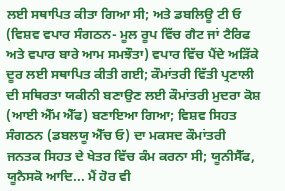ਲਈ ਸਥਾਪਿਤ ਕੀਤਾ ਗਿਆ ਸੀ; ਅਤੇ ਡਬਲਿਊ ਟੀ ਓ (ਵਿਸ਼ਵ ਵਪਾਰ ਸੰਗਠਨ- ਮੂਲ ਰੂਪ ਵਿੱਚ ਗੈਟ ਜਾਂ ਟੈਰਿਫ ਅਤੇ ਵਪਾਰ ਬਾਰੇ ਆਮ ਸਮਝੌਤਾ) ਵਪਾਰ ਵਿੱਚ ਪੈਂਦੇ ਅੜਿੱਕੇ ਦੂਰ ਲਈ ਸਥਾਪਿਤ ਕੀਤੀ ਗਈ; ਕੌਮਾਂਤਰੀ ਵਿੱਤੀ ਪ੍ਰਣਾਲੀ ਦੀ ਸਥਿਰਤਾ ਯਕੀਨੀ ਬਣਾਉਣ ਲਈ ਕੌਮਾਂਤਰੀ ਮੁਦਰਾ ਕੋਸ਼ (ਆਈ ਐੱਮ ਐੱਫ) ਬਣਾਇਆ ਗਿਆ; ਵਿਸ਼ਵ ਸਿਹਤ ਸੰਗਠਨ (ਡਬਲਯੂ ਐੱਚ ਓ) ਦਾ ਮਕਸਦ ਕੌਮਾਂਤਰੀ ਜਨਤਕ ਸਿਹਤ ਦੇ ਖੇਤਰ ਵਿੱਚ ਕੰਮ ਕਰਨਾ ਸੀ; ਯੂਨੀਸੈੱਫ, ਯੂਨੈਸਕੋ ਆਦਿ... ਮੈਂ ਹੋਰ ਵੀ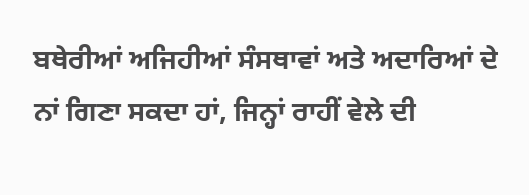ਬਥੇਰੀਆਂ ਅਜਿਹੀਆਂ ਸੰਸਥਾਵਾਂ ਅਤੇ ਅਦਾਰਿਆਂ ਦੇ ਨਾਂ ਗਿਣਾ ਸਕਦਾ ਹਾਂ, ਜਿਨ੍ਹਾਂ ਰਾਹੀਂ ਵੇਲੇ ਦੀ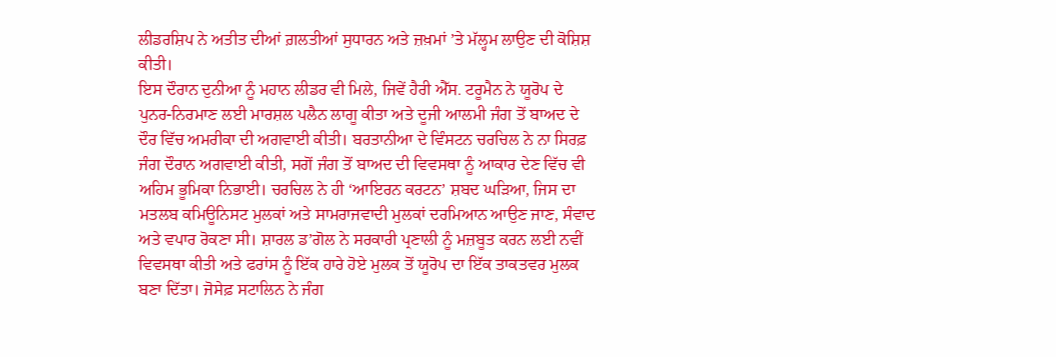ਲੀਡਰਸ਼ਿਪ ਨੇ ਅਤੀਤ ਦੀਆਂ ਗ਼ਲਤੀਆਂ ਸੁਧਾਰਨ ਅਤੇ ਜ਼ਖ਼ਮਾਂ ’ਤੇ ਮੱਲ੍ਹਮ ਲਾਉਣ ਦੀ ਕੋਸ਼ਿਸ਼ ਕੀਤੀ।
ਇਸ ਦੌਰਾਨ ਦੁਨੀਆ ਨੂੰ ਮਹਾਨ ਲੀਡਰ ਵੀ ਮਿਲੇ, ਜਿਵੇਂ ਹੈਰੀ ਐੱਸ. ਟਰੂਮੈਨ ਨੇ ਯੂਰੋਪ ਦੇ ਪੁਨਰ-ਨਿਰਮਾਣ ਲਈ ਮਾਰਸ਼ਲ ਪਲੈਨ ਲਾਗੂ ਕੀਤਾ ਅਤੇ ਦੂਜੀ ਆਲਮੀ ਜੰਗ ਤੋਂ ਬਾਅਦ ਦੇ ਦੌਰ ਵਿੱਚ ਅਮਰੀਕਾ ਦੀ ਅਗਵਾਈ ਕੀਤੀ। ਬਰਤਾਨੀਆ ਦੇ ਵਿੰਸਟਨ ਚਰਚਿਲ ਨੇ ਨਾ ਸਿਰਫ਼ ਜੰਗ ਦੌਰਾਨ ਅਗਵਾਈ ਕੀਤੀ, ਸਗੋਂ ਜੰਗ ਤੋਂ ਬਾਅਦ ਦੀ ਵਿਵਸਥਾ ਨੂੰ ਆਕਾਰ ਦੇਣ ਵਿੱਚ ਵੀ ਅਹਿਮ ਭੂਮਿਕਾ ਨਿਭਾਈ। ਚਰਚਿਲ ਨੇ ਹੀ ‘ਆਇਰਨ ਕਰਟਨ’ ਸ਼ਬਦ ਘੜਿਆ, ਜਿਸ ਦਾ ਮਤਲਬ ਕਮਿਊਨਿਸਟ ਮੁਲਕਾਂ ਅਤੇ ਸਾਮਰਾਜਵਾਦੀ ਮੁਲਕਾਂ ਦਰਮਿਆਨ ਆਉਣ ਜਾਣ, ਸੰਵਾਦ ਅਤੇ ਵਪਾਰ ਰੋਕਣਾ ਸੀ। ਸ਼ਾਰਲ ਡ’ਗੋਲ ਨੇ ਸਰਕਾਰੀ ਪ੍ਰਣਾਲੀ ਨੂੰ ਮਜ਼ਬੂਤ ਕਰਨ ਲਈ ਨਵੀਂ ਵਿਵਸਥਾ ਕੀਤੀ ਅਤੇ ਫਰਾਂਸ ਨੂੰ ਇੱਕ ਹਾਰੇ ਹੋਏ ਮੁਲਕ ਤੋਂ ਯੂਰੋਪ ਦਾ ਇੱਕ ਤਾਕਤਵਰ ਮੁਲਕ ਬਣਾ ਦਿੱਤਾ। ਜੋਸੇਫ਼ ਸਟਾਲਿਨ ਨੇ ਜੰਗ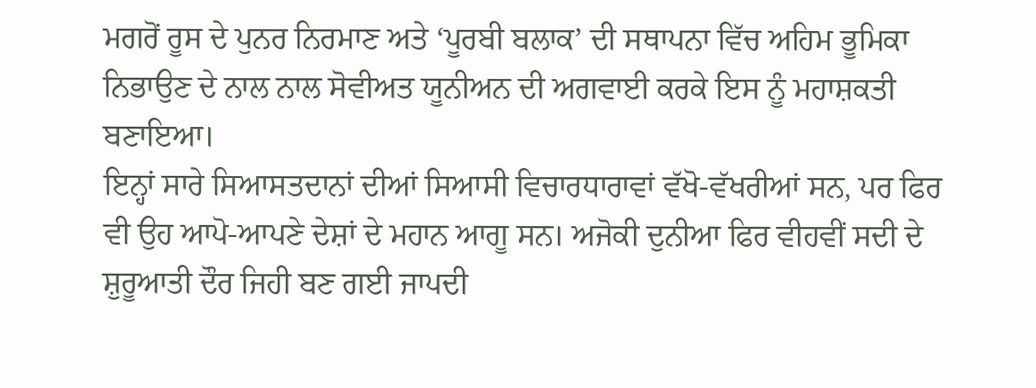ਮਗਰੋਂ ਰੂਸ ਦੇ ਪੁਨਰ ਨਿਰਮਾਣ ਅਤੇ ‘ਪੂਰਬੀ ਬਲਾਕ’ ਦੀ ਸਥਾਪਨਾ ਵਿੱਚ ਅਹਿਮ ਭੂਮਿਕਾ ਨਿਭਾਉਣ ਦੇ ਨਾਲ ਨਾਲ ਸੋਵੀਅਤ ਯੂਨੀਅਨ ਦੀ ਅਗਵਾਈ ਕਰਕੇ ਇਸ ਨੂੰ ਮਹਾਸ਼ਕਤੀ ਬਣਾਇਆ।
ਇਨ੍ਹਾਂ ਸਾਰੇ ਸਿਆਸਤਦਾਨਾਂ ਦੀਆਂ ਸਿਆਸੀ ਵਿਚਾਰਧਾਰਾਵਾਂ ਵੱਖੋ-ਵੱਖਰੀਆਂ ਸਨ, ਪਰ ਫਿਰ ਵੀ ਉਹ ਆਪੋ-ਆਪਣੇ ਦੇਸ਼ਾਂ ਦੇ ਮਹਾਨ ਆਗੂ ਸਨ। ਅਜੋਕੀ ਦੁਨੀਆ ਫਿਰ ਵੀਹਵੀਂ ਸਦੀ ਦੇ ਸ਼ੁਰੂਆਤੀ ਦੌਰ ਜਿਹੀ ਬਣ ਗਈ ਜਾਪਦੀ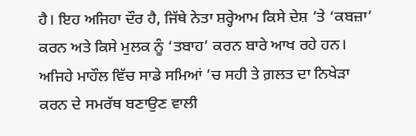ਹੈ। ਇਹ ਅਜਿਹਾ ਦੌਰ ਹੈ, ਜਿੱਥੇ ਨੇਤਾ ਸ਼ਰ੍ਹੇਆਮ ਕਿਸੇ ਦੇਸ਼ ’ਤੇ ‘ਕਬਜ਼ਾ’ ਕਰਨ ਅਤੇ ਕਿਸੇ ਮੁਲਕ ਨੂੰ ‘ਤਬਾਹ’ ਕਰਨ ਬਾਰੇ ਆਖ ਰਹੇ ਹਨ। ਅਜਿਹੇ ਮਾਹੌਲ ਵਿੱਚ ਸਾਡੇ ਸਮਿਆਂ ’ਚ ਸਹੀ ਤੇ ਗ਼ਲਤ ਦਾ ਨਿਖੇੜਾ ਕਰਨ ਦੇ ਸਮਰੱਥ ਬਣਾਉਣ ਵਾਲੀ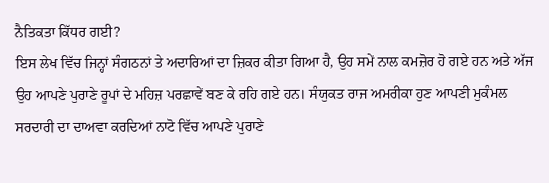ਨੈਤਿਕਤਾ ਕਿੱਧਰ ਗਈ?
ਇਸ ਲੇਖ ਵਿੱਚ ਜਿਨ੍ਹਾਂ ਸੰਗਠਨਾਂ ਤੇ ਅਦਾਰਿਆਂ ਦਾ ਜ਼ਿਕਰ ਕੀਤਾ ਗਿਆ ਹੈ, ਉਹ ਸਮੇਂ ਨਾਲ ਕਮਜ਼ੋਰ ਹੋ ਗਏ ਹਨ ਅਤੇ ਅੱਜ ਉਹ ਆਪਣੇ ਪੁਰਾਣੇ ਰੂਪਾਂ ਦੇ ਮਹਿਜ਼ ਪਰਛਾਵੇਂ ਬਣ ਕੇ ਰਹਿ ਗਏ ਹਨ। ਸੰਯੁਕਤ ਰਾਜ ਅਮਰੀਕਾ ਹੁਣ ਆਪਣੀ ਮੁਕੰਮਲ ਸਰਦਾਰੀ ਦਾ ਦਾਅਵਾ ਕਰਦਿਆਂ ਨਾਟੋ ਵਿੱਚ ਆਪਣੇ ਪੁਰਾਣੇ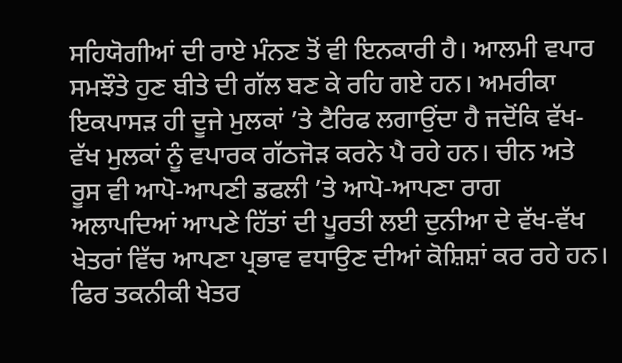ਸਹਿਯੋਗੀਆਂ ਦੀ ਰਾਏ ਮੰਨਣ ਤੋਂ ਵੀ ਇਨਕਾਰੀ ਹੈ। ਆਲਮੀ ਵਪਾਰ ਸਮਝੌਤੇ ਹੁਣ ਬੀਤੇ ਦੀ ਗੱਲ ਬਣ ਕੇ ਰਹਿ ਗਏ ਹਨ। ਅਮਰੀਕਾ ਇਕਪਾਸੜ ਹੀ ਦੂਜੇ ਮੁਲਕਾਂ ’ਤੇ ਟੈਰਿਫ ਲਗਾਉਂਦਾ ਹੈ ਜਦੋਂਕਿ ਵੱਖ-ਵੱਖ ਮੁਲਕਾਂ ਨੂੰ ਵਪਾਰਕ ਗੱਠਜੋੜ ਕਰਨੇ ਪੈ ਰਹੇ ਹਨ। ਚੀਨ ਅਤੇ ਰੂਸ ਵੀ ਆਪੋ-ਆਪਣੀ ਡਫਲੀ ’ਤੇ ਆਪੋ-ਆਪਣਾ ਰਾਗ ਅਲਾਪਦਿਆਂ ਆਪਣੇ ਹਿੱਤਾਂ ਦੀ ਪੂਰਤੀ ਲਈ ਦੁਨੀਆ ਦੇ ਵੱਖ-ਵੱਖ ਖੇਤਰਾਂ ਵਿੱਚ ਆਪਣਾ ਪ੍ਰਭਾਵ ਵਧਾਉਣ ਦੀਆਂ ਕੋਸ਼ਿਸ਼ਾਂ ਕਰ ਰਹੇ ਹਨ। ਫਿਰ ਤਕਨੀਕੀ ਖੇਤਰ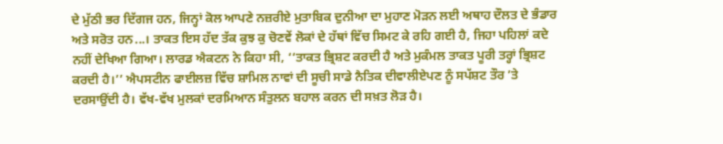ਦੇ ਮੁੱਠੀ ਭਰ ਦਿੱਗਜ ਹਨ, ਜਿਨ੍ਹਾਂ ਕੋਲ ਆਪਣੇ ਨਜ਼ਰੀਏ ਮੁਤਾਬਿਕ ਦੁਨੀਆ ਦਾ ਮੁਹਾਣ ਮੋੜਨ ਲਈ ਅਥਾਹ ਦੌਲਤ ਦੇ ਭੰਡਾਰ ਅਤੇ ਸਰੋਤ ਹਨ...। ਤਾਕਤ ਇਸ ਹੱਦ ਤੱਕ ਕੁਝ ਕੁ ਚੋਣਵੇਂ ਲੋਕਾਂ ਦੇ ਹੱਥਾਂ ਵਿੱਚ ਸਿਮਟ ਕੇ ਰਹਿ ਗਈ ਹੈ, ਜਿਹਾ ਪਹਿਲਾਂ ਕਦੇ ਨਹੀਂ ਦੇਖਿਆ ਗਿਆ। ਲਾਰਡ ਐਕਟਨ ਨੇ ਕਿਹਾ ਸੀ, ‘‘ਤਾਕਤ ਭ੍ਰਿਸ਼ਟ ਕਰਦੀ ਹੈ ਅਤੇ ਮੁਕੰਮਲ ਤਾਕਤ ਪੂਰੀ ਤਰ੍ਹਾਂ ਭ੍ਰਿਸ਼ਟ ਕਰਦੀ ਹੈ।’’ ਐਪਸਟੀਨ ਫਾਈਲਜ਼ ਵਿੱਚ ਸ਼ਾਮਿਲ ਨਾਵਾਂ ਦੀ ਸੂਚੀ ਸਾਡੇ ਨੈਤਿਕ ਦੀਵਾਲੀਏਪਣ ਨੂੰ ਸਪੱਸ਼ਟ ਤੌਰ ’ਤੇ ਦਰਸਾਉਂਦੀ ਹੈ। ਵੱਖ-ਵੱਖ ਮੁਲਕਾਂ ਦਰਮਿਆਨ ਸੰਤੁਲਨ ਬਹਾਲ ਕਰਨ ਦੀ ਸਖ਼ਤ ਲੋੜ ਹੈ।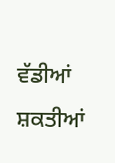ਵੱਡੀਆਂ ਸ਼ਕਤੀਆਂ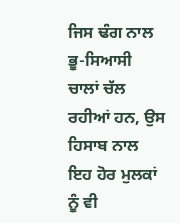ਜਿਸ ਢੰਗ ਨਾਲ ਭੂ-ਸਿਆਸੀ ਚਾਲਾਂ ਚੱਲ ਰਹੀਆਂ ਹਨ, ਉਸ ਹਿਸਾਬ ਨਾਲ ਇਹ ਹੋਰ ਮੁਲਕਾਂ ਨੂੰ ਵੀ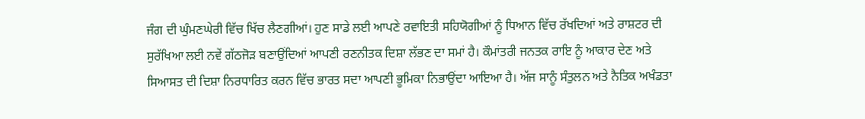ਜੰਗ ਦੀ ਘੁੰਮਣਘੇਰੀ ਵਿੱਚ ਖਿੱਚ ਲੈਣਗੀਆਂ। ਹੁਣ ਸਾਡੇ ਲਈ ਆਪਣੇ ਰਵਾਇਤੀ ਸਹਿਯੋਗੀਆਂ ਨੂੰ ਧਿਆਨ ਵਿੱਚ ਰੱਖਦਿਆਂ ਅਤੇ ਰਾਸ਼ਟਰ ਦੀ ਸੁਰੱਖਿਆ ਲਈ ਨਵੇਂ ਗੱਠਜੋੜ ਬਣਾਉਂਦਿਆਂ ਆਪਣੀ ਰਣਨੀਤਕ ਦਿਸ਼ਾ ਲੱਭਣ ਦਾ ਸਮਾਂ ਹੈ। ਕੌਮਾਂਤਰੀ ਜਨਤਕ ਰਾਇ ਨੂੰ ਆਕਾਰ ਦੇਣ ਅਤੇ ਸਿਆਸਤ ਦੀ ਦਿਸ਼ਾ ਨਿਰਧਾਰਿਤ ਕਰਨ ਵਿੱਚ ਭਾਰਤ ਸਦਾ ਆਪਣੀ ਭੂਮਿਕਾ ਨਿਭਾਉਂਦਾ ਆਇਆ ਹੈ। ਅੱਜ ਸਾਨੂੰ ਸੰਤੁਲਨ ਅਤੇ ਨੈਤਿਕ ਅਖੰਡਤਾ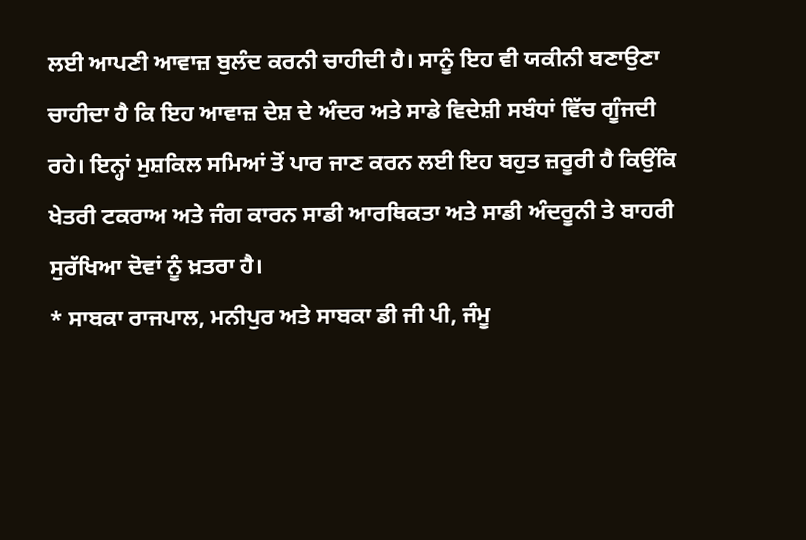ਲਈ ਆਪਣੀ ਆਵਾਜ਼ ਬੁਲੰਦ ਕਰਨੀ ਚਾਹੀਦੀ ਹੈ। ਸਾਨੂੰ ਇਹ ਵੀ ਯਕੀਨੀ ਬਣਾਉਣਾ ਚਾਹੀਦਾ ਹੈ ਕਿ ਇਹ ਆਵਾਜ਼ ਦੇਸ਼ ਦੇ ਅੰਦਰ ਅਤੇ ਸਾਡੇ ਵਿਦੇਸ਼ੀ ਸਬੰਧਾਂ ਵਿੱਚ ਗੂੰਜਦੀ ਰਹੇ। ਇਨ੍ਹਾਂ ਮੁਸ਼ਕਿਲ ਸਮਿਆਂ ਤੋਂ ਪਾਰ ਜਾਣ ਕਰਨ ਲਈ ਇਹ ਬਹੁਤ ਜ਼ਰੂਰੀ ਹੈ ਕਿਉਂਕਿ ਖੇਤਰੀ ਟਕਰਾਅ ਅਤੇ ਜੰਗ ਕਾਰਨ ਸਾਡੀ ਆਰਥਿਕਤਾ ਅਤੇ ਸਾਡੀ ਅੰਦਰੂਨੀ ਤੇ ਬਾਹਰੀ ਸੁਰੱਖਿਆ ਦੋਵਾਂ ਨੂੰ ਖ਼ਤਰਾ ਹੈ।
* ਸਾਬਕਾ ਰਾਜਪਾਲ, ਮਨੀਪੁਰ ਅਤੇ ਸਾਬਕਾ ਡੀ ਜੀ ਪੀ, ਜੰਮੂ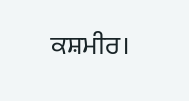ਕਸ਼ਮੀਰ।